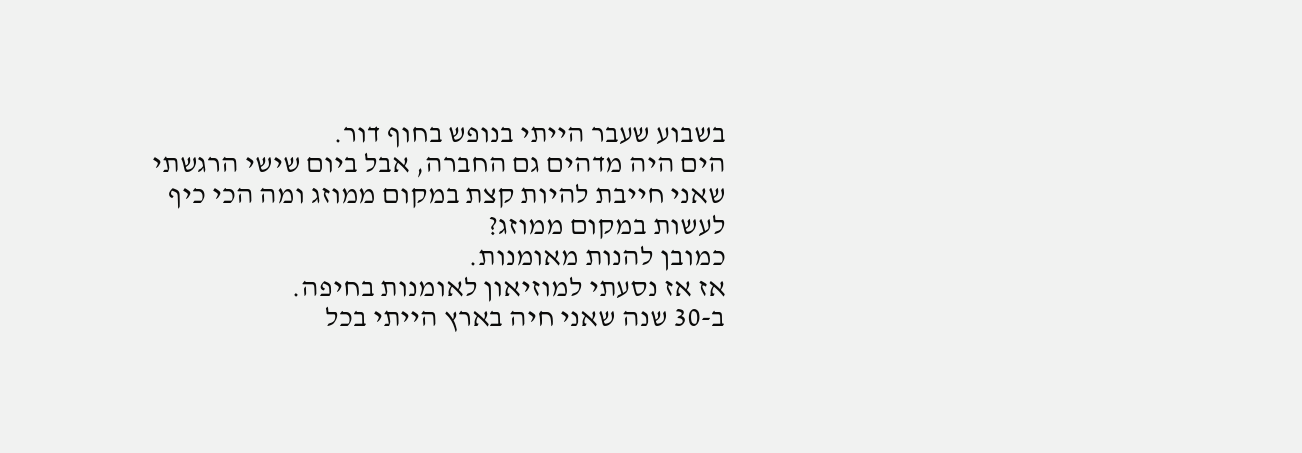בשבוע שעבר הייתי בנופש בחוף דור.
הים היה מדהים גם החברה, אבל ביום שישי הרגשתי שאני חייבת להיות קצת במקום ממוזג ומה הכי כיף לעשות במקום ממוזג?
כמובן להנות מאומנות.
אז אז נסעתי למוזיאון לאומנות בחיפה.
ב-30 שנה שאני חיה בארץ הייתי בכל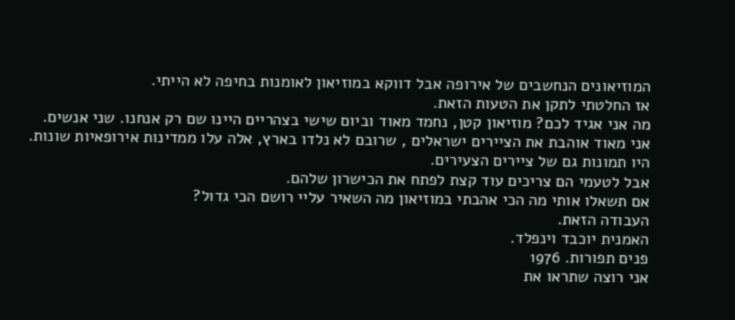המוזיאונים הנחשבים של אירופה אבל דווקא במוזיאון לאומנות בחיפה לא הייתי.
אז החלטתי לתקן את הטעות הזאת.
מה אני אגיד לכם? מוזיאון קטן, נחמד מאוד וביום שישי בצהריים היינו שם רק אנחנו. שני אנשים.
אני מאוד אוהבת את הציירים ישראלים , שרובם לא נלדו בארץ, אלה עלו ממדינות אירופאיות שונות.
היו תמונות גם של ציירים הצעירים.
אבל לטעמי הם צריכים עוד קצת לפתח את הכישרון שלהם.
אם תשאלו אותי מה הכי אהבתי במוזיאון מה השאיר עליי רושם הכי גדול?
העבודה הזאת.
האמנית יוכבד וינפלד.
פנים תפורות. 1976
אני רוצה שתראו את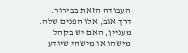העבודה הזאת בבירור.
דרך אגב, אלו הפנים שלה.
מעניין, האם יש בקהל מישהו או מישהי שיודע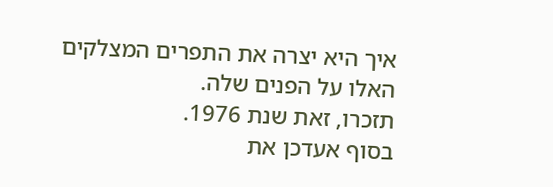איך היא יצרה את התפרים המצלקים האלו על הפנים שלה.
תזכרו, זאת שנת 1976.
בסוף אעדכן את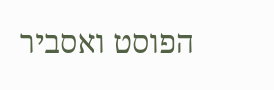הפוסט ואסביר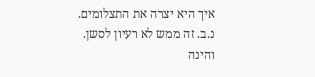איך היא יצרה את התצלומים.
נ.ב. זה ממש לא רעיון לסשן.
והינה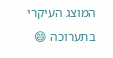המוצג העיקרי בתערוכה 😄